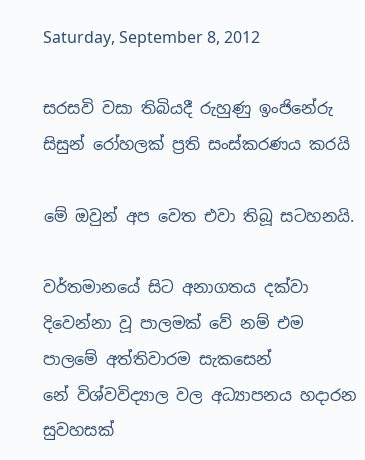Saturday, September 8, 2012

සරසවි වසා තිබියදී රුහුණු ඉංජිනේරු සිසුන් රෝහලක් ප්‍රති සංස්කරණය කරයි

මේ ඔවුන් අප වෙත එවා තිබූ සටහනයි.

වර්තමානයේ සිට අනාගතය දක්වා දිවෙන්නා වූ පාලමක් වේ නම් එම පාලමේ අත්තිවාරම සැකසෙන්
නේ විශ්වවිද්‍යාල වල අධ්‍යාපනය හදාරන සුවහසක්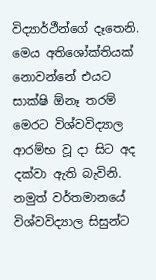විද්‍යාර්ථීන්ගේ දෑතෙනි. මෙය අතිශෝක්තියක් නොවන්නේ එයට සාක්ෂි ඕනෑ තරම් මෙරට විශ්වවිද්‍යාල ආරම්භ වූ දා සිට අද දක්වා ඇති බැවිනි. නමුත් වර්තමානයේ විශ්වවිද්‍යාල සිසුන්ට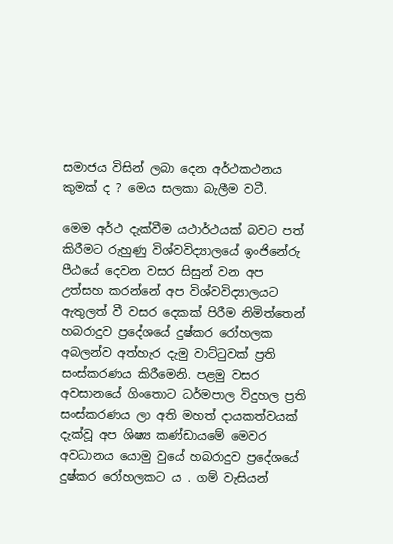සමාජය විසින් ලබා දෙන අර්ථකථනය කුමක් ද ? මෙය සලකා බැලීම වටී.

මෙම අර්ථ දැක්වීම යථාර්ථයක් බවට පත් කිරීමට රුහුණු විශ්වවිද්‍යාලයේ ඉංජිනේරු පීඨයේ දෙවන වසර සිසුන් වන අප උත්සහ කරන්නේ අප විශ්වවිද්‍යාලයට ඇතුලත් වී වසර දෙකක් පිරීම නිමිත්තෙන් හබරාදුව ප්‍රදේශ‍යේ දුෂ්කර රෝහලක අබලන්ව අත්හැර දැමු වාට්ටුවක් ප්‍රති සංස්කරණය කිරීමෙනි. පළමු වසර අවසානයේ ගිංතොට ධර්මපාල විදුහල ප්‍රති සංස්කරණය ලා අති මහත් දායකත්වයක් දැක්වූ අප ශිෂ්‍ය කණ්ඩායමේ මෙවර අවධානය යොමු වුයේ හබරාදුව ප්‍රදේශ‍යේ දුෂ්කර රෝහලකට ය . ගම් වැසියන්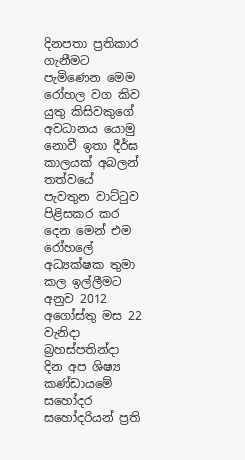දිනපතා ප්‍රතිකාර ගැනීමට පැමිණෙන මෙම රෝහල වග කිව යුතු කිසිවකුගේ අවධානය යොමු නොවී ඉතා දීර්ඝ කාලයක් අබලන් තත්වයේ පැවතුන වාට්ටුව පිළිසකර කර දෙන මෙන් එම රෝහලේ අධ්‍යක්ෂක තුමා කල ඉල්ලීමට අනුව 2012 අගෝස්තු මස 22 වැනිදා බ්‍රහස්පතින්දා දින අප ශිෂ්‍ය කණ්ඩායමේ සහෝදර සහෝදරියන් ප්‍රති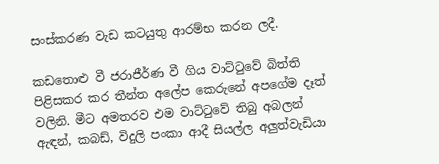සංස්කරණ වැඩ කටයුතු ආරම්භ කරන ලදී.

කඩතොළු වී ජරාජීර්ණ වී ගිය වාට්ටුවේ බිත්ති පිළිසකර කර තීන්ත අලේප කෙරුනේ අපගේම දෑත් වලිනි. මීට අමතරව එම වාට්ටුවේ තිබු අබලන් ඇඳන්, කබඩ්, විදුලි පංකා ආදී සියල්ල අලුත්වැඩියා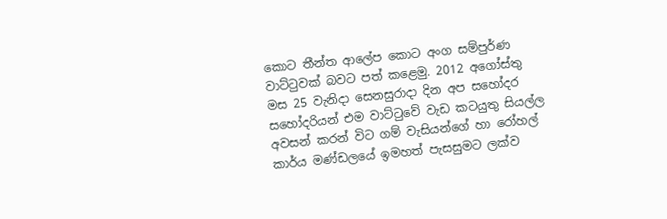කොට තීන්ත ආලේප කොට අංග සම්පුර්ණ වාට්ටුවක් බවට පත් කළෙමු. 2012 අගෝස්තු මස 25 වැනිදා සෙනසුරාදා දින අප සහෝදර සහෝදරියන් එම වාට්ටුවේ වැඩ කටයුතු සියල්ල අවසන් කරන් විට ගම් වැසියන්ගේ හා රෝහල් කාර්ය මණ්ඩලයේ ඉමහත් පැසසුමට ලක්ව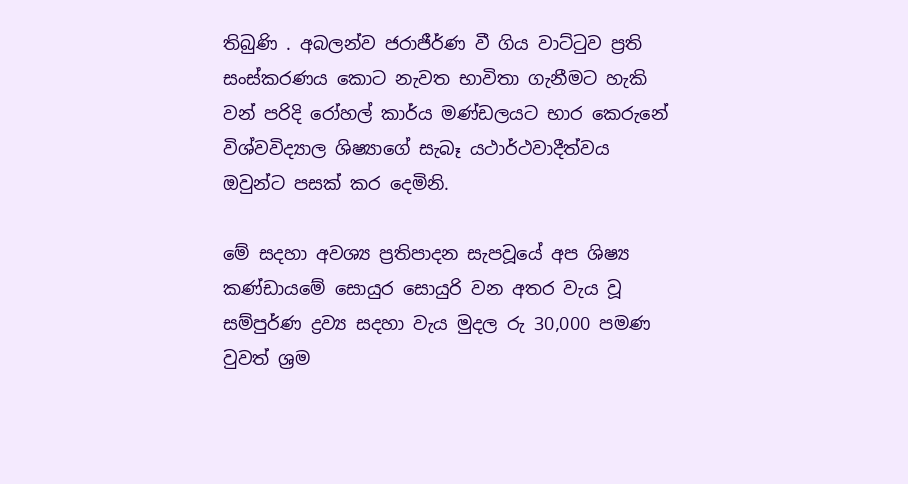තිබුණි . අබලන්ව ජරාජීර්ණ වී ගිය වාට්ටුව ප්‍රති සංස්කරණය කොට නැවත භාවිතා ගැනීමට හැකි වන් පරිදි රෝහල් කාර්ය මණ්ඩලයට‍ භාර කෙරුනේ විශ්වවිද්‍යාල ශිෂ්‍යාගේ සැබෑ යථාර්ථවාදීත්වය ඔවුන්ට‍ පසක් කර දෙමිනි.

මේ සදහා අවශ්‍ය ප්‍රතිපාදන සැපවූයේ අප ශිෂ්‍ය කණ්ඩායමේ සොයුර සොයුරි වන අතර වැය වූ සම්පුර්ණ ද්‍රව්‍ය සදහා වැය මුදල රු 30,000 පමණ වුවත් ශ්‍රම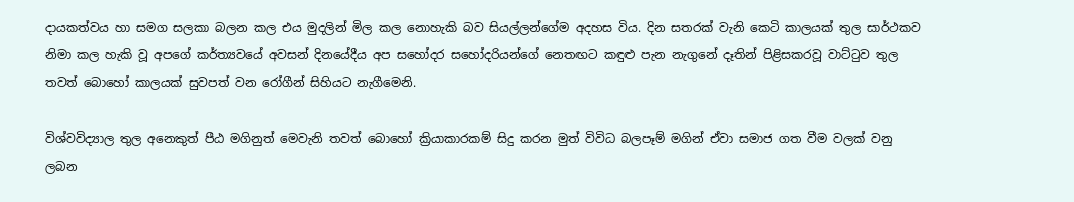දායකත්වය හා සමග සලකා බලන කල එය මුදලින් මිල කල නොහැකි බව සියල්ලන්ගේම අදහස විය. දින සතරක් වැනි කෙටි කාලයක් තුල සාර්ථකව නිමා කල හැකි වූ අපගේ කර්ත්‍යවයේ අවසන් දිනයේදීය අප සහෝදර සහෝදරියන්ගේ නෙතඟට කඳුළු පැන නැගුනේ දෑතින් පිළිසකරවූ වාට්ටුව තුල තවත් බොහෝ කාලයක් සුවපත් වන රෝගීන් සිහියට නැගීමෙනි.

විශ්වවිද්‍යාල තුල අනෙකුත් පීඨ මගිනුත් මෙවැනි තවත් බොහෝ ක්‍රියාකාරකම් සිදු කරන මුත් විවිධ බලපෑම් මගින් ඒවා සමාජ ගත වීම වලක් වනු ලබන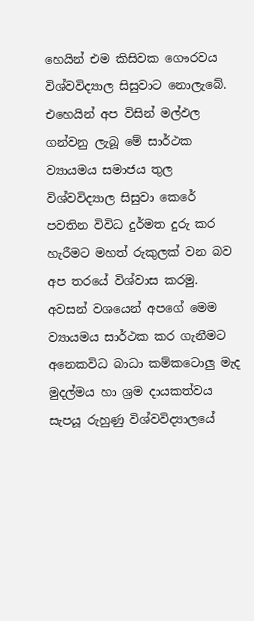හෙයින් එම කිසිවක ගෞරවය විශ්වවිද්‍යාල සිසුවාට නොලැබේ. එහෙයින් අප විසින් මල්ඵල ගන්වනු ලැබූ මේ සාර්ථක ව්‍යායමය සමාජය තුල විශ්වවිද්‍යාල සිසුවා කෙරේ පවතින විවිධ දුර්මත දුරු කර හැරීමට මහත් රුකුලක් වන බව අප තරයේ විශ්වාස කරමු. අවසන් වශයෙන් අපගේ මෙම ව්‍යායමය සාර්ථක කර ගැනීමට අනෙකවිධ බාධා කම්කටොලු මැද මුදල්මය හා ශ්‍රම දායකත්වය සැපයූ රුහුණු විශ්වවිද්‍යාලයේ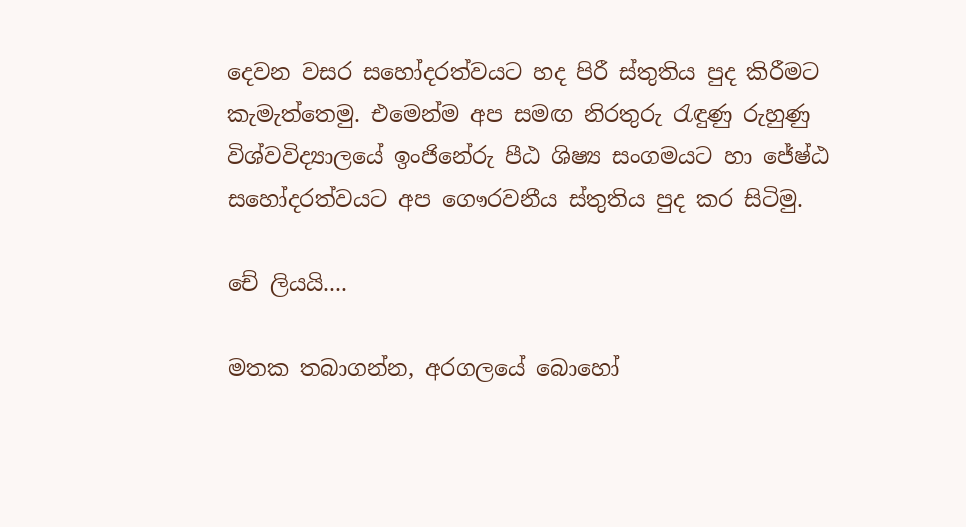දෙවන වසර සහෝදරත්වයට හද පිරී ස්තුතිය පුද කිරීමට කැමැත්තෙමු. එමෙන්ම අප සමඟ නිරතුරු රැඳුණු රුහුණු විශ්වවිද්‍යාලයේ ඉංජිනේරු පීඨ ශිෂ්‍ය සංගමයට හා ජේෂ්ඨ සහෝදරත්වයට අප ගෞරවනීය ස්තුතිය පුද කර සිටිමු.

චේ ලියයි....

මතක තබාගන්න, අරගලයේ බොහෝ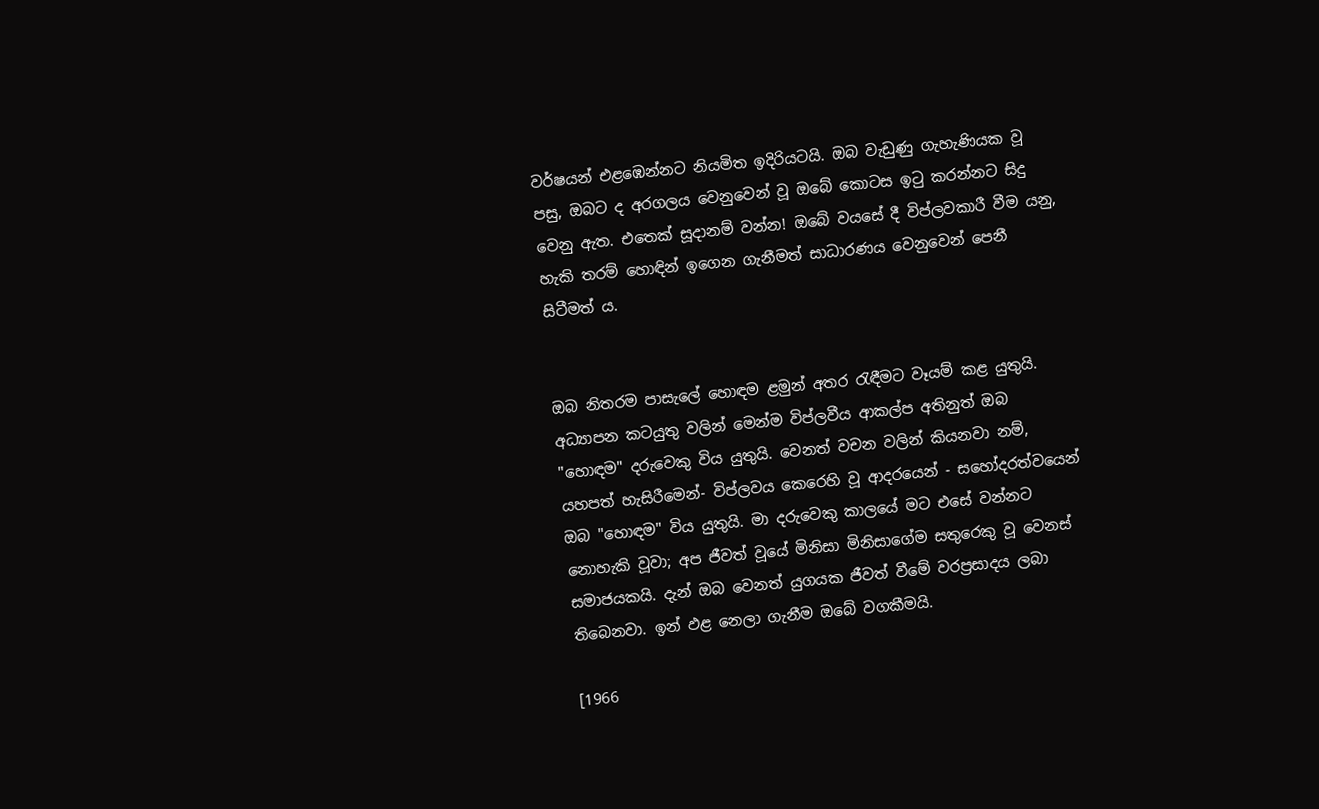වර්ෂයන් එළඹෙන්නට නියමිත ඉදිරියටයි. ඔබ වැඩුණු ගැහැණියක වූ පසු, ඔබට ද අරගලය වෙනුවෙන් වූ ඔබේ කොටස ඉටු කරන්නට සිදු වෙනු ඇත. එතෙක් සූදානම් වන්න! ඔබේ වයසේ දී විප්ලවකාරී වීම යනු, හැකි තරම් හොඳින් ඉගෙන ගැනීමත් සාධාරණය වෙනුවෙන් පෙනී සිටීමත් ය.


ඔබ නිතරම පාසැලේ හොඳම ළමුන් අතර රැඳීමට වෑයම් කළ යුතුයි. අධ්‍යාපන කටයුතු වලින් මෙන්ම විප්ලවීය ආකල්ප අතිනුත් ඔබ "හොඳම" දරුවෙකු විය යුතුයි. වෙනත් වචන වලින් කියනවා නම්, යහපත් හැසිරීමෙන්- විප්ලවය කෙරෙහි වූ ආදරයෙන් - සහෝදරත්වයෙන් ඔබ "හොඳම" විය යුතුයි. මා දරුවෙකු කාලයේ මට එසේ වන්නට නොහැකි වූවා; අප ජීවත් වූයේ මිනිසා මිනිසාගේම සතුරෙකු වූ වෙනස් සමාජයකයි. දැන් ඔබ වෙනත් යුගයක ජීවත් වීමේ වරප්‍රසාදය ලබා තිබෙනවා. ඉන් ඵළ නෙලා ගැනීම ඔබේ වගකීමයි.

[1966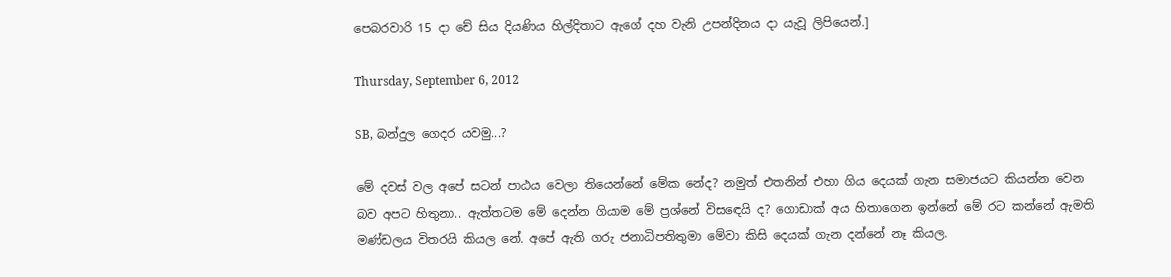පෙබරවාරි 15 දා චේ සිය දියණිය හිල්දිතාට ඇගේ දහ වැනි උපන්දිනය දා යැවූ ලිපියෙන්.]

Thursday, September 6, 2012

SB, බන්දුල ගෙදර යවමු...?

මේ දවස් වල අපේ සටන් පාඨය වෙලා තියෙන්නේ මේක නේද? නමුත් එතනින් එහා ගිය දෙයක් ගැන සමාජයට කියන්න වෙන බව අපට හිතුනා.. ඇත්තටම මේ දෙන්න ගියාම මේ ප්‍රශ්නේ විසඳෙයි ද? ගොඩාක් අය හිතාගෙන ඉන්නේ මේ රට කන්නේ ඇමති මණ්ඩලය විතරයි කියල නේ. අපේ ඇති ගරු ජනාධිපතිතුමා මේවා කිසි දෙයක් ගැන දන්නේ නෑ කියල.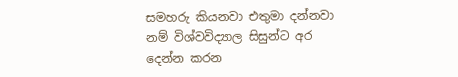සමහරු කියනවා එතුමා දන්නවා නම් විශ්වවිද්‍යාල සිසුන්ට අර දෙන්න කරන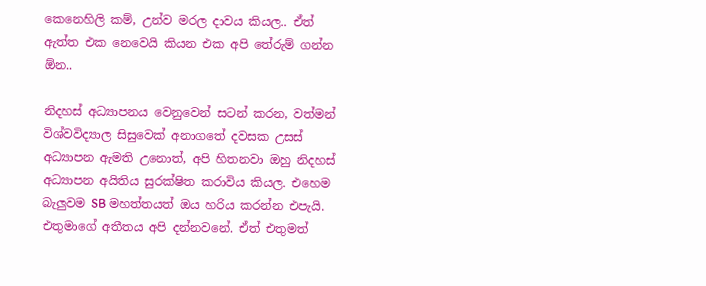කෙනෙහිලි කම්, උන්ව මරල දාවය කියල.. ඒත් ඇත්ත එක නෙවෙයි කියන එක අපි තේරුම් ගන්න ඕන..

නිදහස් අධ්‍යාපනය වෙනුවෙන් සටන් කරන, වත්මන් විශ්වවිද්‍යාල සිසුවෙක් අනාගතේ දවසක උසස් අධ්‍යාපන ඇමති උනොත්, අපි හිතනවා ඔහු නිදහස් අධ්‍යාපන අයිතිය සුරක්ෂිත කරාවිය කියල. එහෙම බැලුවම SB මහත්තයත් ඔය හරිය කරන්න එපැයි. එතුමාගේ අතීතය අපි දන්නවනේ. ඒත් එතුමත්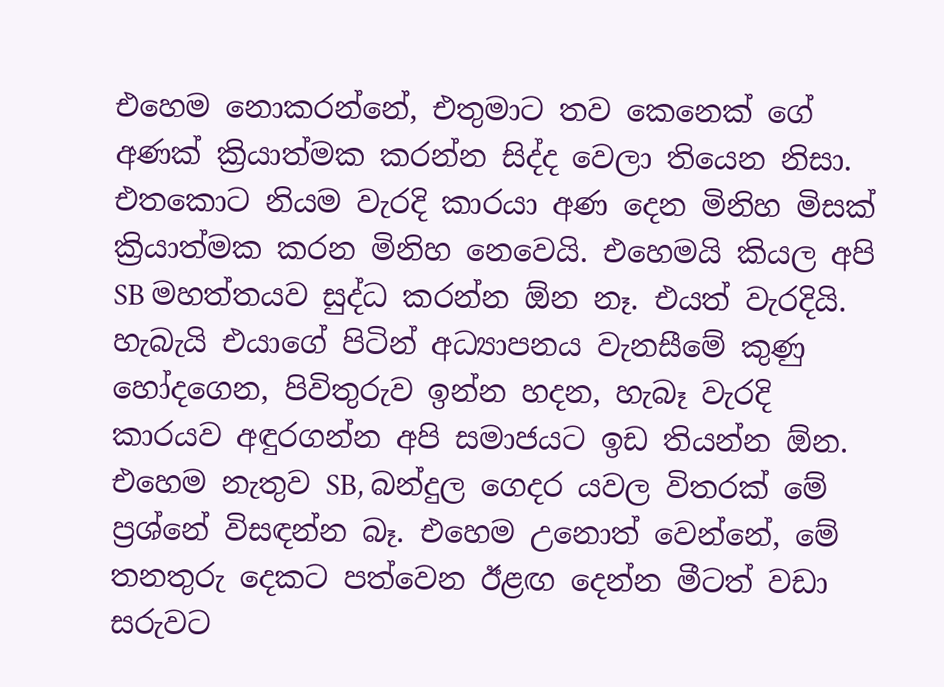එහෙම නොකරන්නේ, එතුමාට තව කෙනෙක් ගේ අණක් ක්‍රියාත්මක කරන්න සිද්ද වෙලා තියෙන නිසා. එතකොට නියම වැරදි කාරයා අණ දෙන මිනිහ මිසක් ක්‍රියාත්මක කරන මිනිහ නෙවෙයි. එහෙමයි කියල අපි SB මහත්තයව සුද්ධ කරන්න ඕන නෑ. එයත් වැරදියි. හැබැයි එයාගේ පිටින් අධ්‍යාපනය වැනසීමේ කුණු හෝදගෙන, පිවිතුරුව ඉන්න හදන, හැබෑ වැරදි කාරයව අඳුරගන්න අපි සමාජයට ඉඩ තියන්න ඕන. එහෙම නැතුව SB, බන්දුල ගෙදර යවල විතරක් මේ ප්‍රශ්නේ විසඳන්න බෑ. එහෙම උනොත් වෙන්නේ, මේ තනතුරු දෙකට පත්වෙන ඊළඟ දෙන්න මීටත් වඩා සරුවට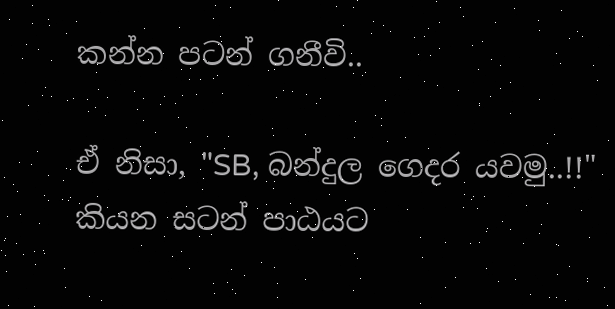කන්න පටන් ගනීවි..

ඒ නිසා, "SB, බන්දුල ගෙදර යවමු..!!" කියන සටන් පාඨයට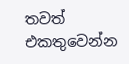තවත් එකතුවෙන්න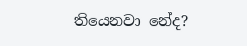තියෙනවා නේද?